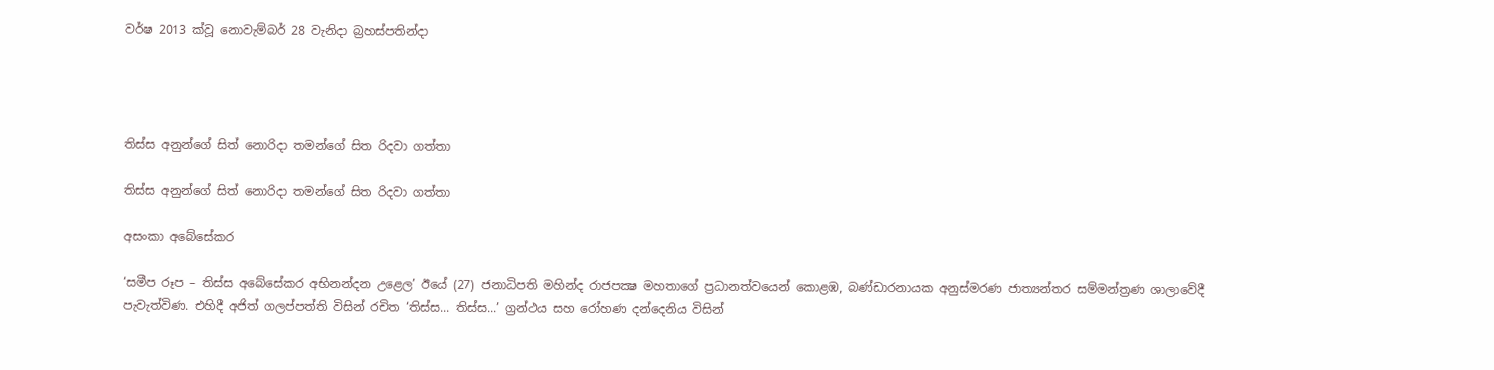වර්ෂ 2013 ක්වූ නොවැම්බර් 28 වැනිදා බ්‍රහස්පතින්දා




තිස්ස අනුන්ගේ සිත් නොරිදා තමන්ගේ සිත රිදවා ගත්තා

තිස්ස අනුන්ගේ සිත් නොරිදා තමන්ගේ සිත රිදවා ගත්තා

අසංකා අබේසේකර

‘සමීප රූප – තිස්ස අබේසේකර අභිනන්දන උළෙල’ ඊයේ (27) ජනාධිපති මහින්ද රාජපක්‍ෂ මහතාගේ ප්‍රධානත්වයෙන් කොළඹ, බණ්ඩාරනායක අනුස්මරණ ජාත්‍යන්තර සම්මන්ත්‍රණ ශාලාවේදී පැවැත්විණ. එහිදී අජිත් ගලප්පත්ති විසින් රචිත ‘තිස්ස... තිස්ස...’ ග්‍රන්ථය සහ රෝහණ දන්දෙනිය විසින්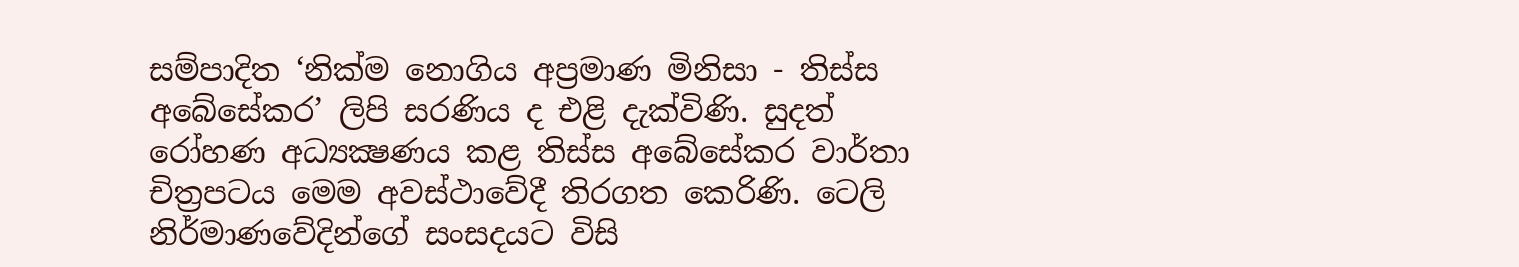සම්පාදිත ‘නික්ම නොගිය අප්‍රමාණ මිනිසා - තිස්ස අබේසේකර’ ලිපි සරණිය ද එළි දැක්විණි. සුදත් රෝහණ අධ්‍යක්‍ෂණය කළ තිස්ස අබේසේකර වාර්තා චිත්‍රපටය මෙම අවස්ථාවේදී තිරගත කෙරිණි. ටෙලි නිර්මාණවේදින්ගේ සංසදයට විසි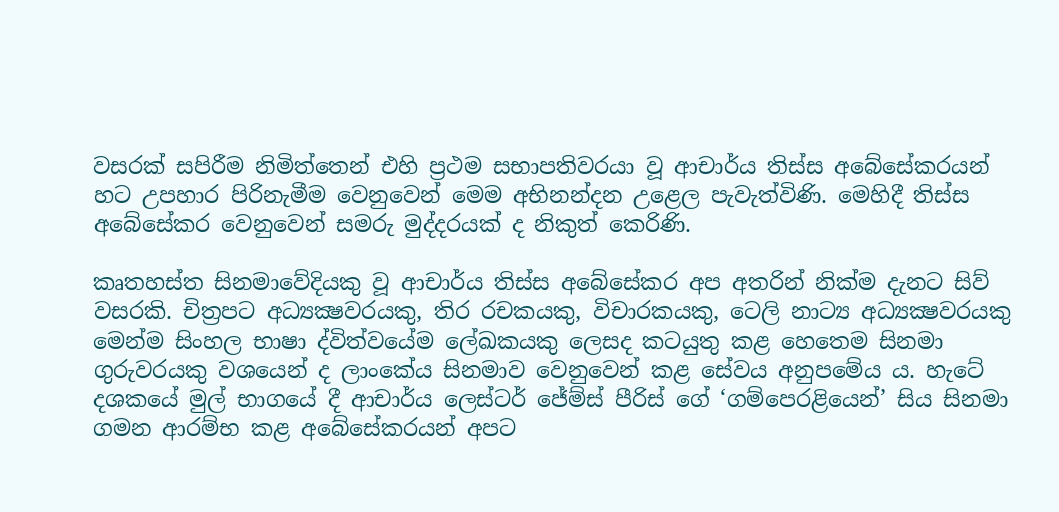වසරක් සපිරීම නිමිත්තෙන් එහි ප්‍රථම සභාපතිවරයා වූ ආචාර්ය තිස්ස අබේසේකරයන් හට උපහාර පිරිනැමීම වෙනුවෙන් මෙම අභිනන්දන උළෙල පැවැත්විණි. මෙහිදී තිස්ස අබේසේකර වෙනුවෙන් සමරු මුද්දරයක් ද නිකුත් කෙරිණි.

කෘතහස්ත සිනමාවේදියකු වූ ආචාර්ය තිස්ස අබේසේකර අප අතරින් නික්ම දැනට සිව් වසරකි. චිත්‍රපට අධ්‍යක්‍ෂවරයකු, තිර රචකයකු, විචාරකයකු, ටෙලි නාට්‍ය අධ්‍යක්‍ෂවරයකු මෙන්ම සිංහල භාෂා ද්විත්වයේම ලේඛකයකු ලෙසද කටයුතු කළ හෙතෙම සිනමා ගුරුවරයකු වශයෙන් ද ලාංකේය සිනමාව වෙනුවෙන් කළ සේවය අනුපමේය ය. හැටේ දශකයේ මුල් භාගයේ දී ආචාර්ය ලෙස්ටර් ජේම්ස් පීරිස් ගේ ‘ගම්පෙරළියෙන්’ සිය සිනමා ගමන ආරම්භ කළ අබේසේකරයන් අපට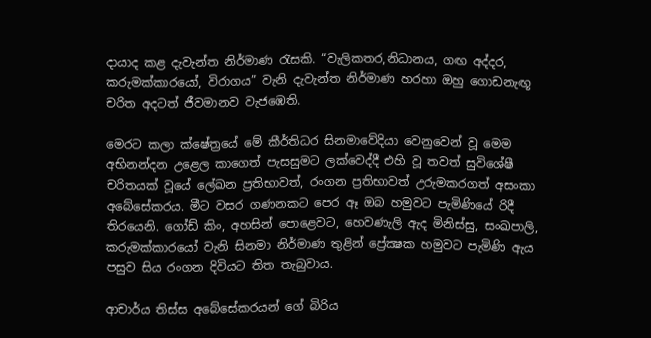දායාද කළ දැවැන්ත නිර්මාණ රැසකි. “වැලිකතර,නිධානය, ගඟ අද්දර, කරුමක්කාරයෝ, විරාගය” වැනි දැවැන්ත නිර්මාණ හරහා ඔහු ගොඩනැඟූ චරිත අදටත් ජීවමානව වැජඹෙති.

මෙරට කලා ක්ෂේත්‍රයේ මේ කීර්තිධර සිනමාවේදියා වෙනුවෙන් වූ මෙම අභිනන්දන උළෙල කාගෙත් පැසසුමට ලක්වෙද්දී එහි වූ තවත් සුවිශේෂී චරිතයක් වූයේ ලේඛන ප්‍රතිභාවත්, රංගන ප්‍රතිභාවත් උරුමකරගත් අසංකා අබේසේකරය. මීට වසර ගණනකට පෙර ඈ ඔබ හමුවට පැමිණියේ රිදී තිරයෙනි. ගෝඩ් කිං, අහසින් පොළෙවට, හෙවණැලි ඇද මිනිස්සු, සංඛපාලි, කරුමක්කාරයෝ වැනි සිනමා නිර්මාණ තුළින් ප්‍රේක්‍ෂක හමුවට පැමිණි ඇය පසුව සිය රංගන දිවියට තිත තැබුවාය.

ආචාර්ය තිස්ස අබේසේකරයන් ගේ බිරිය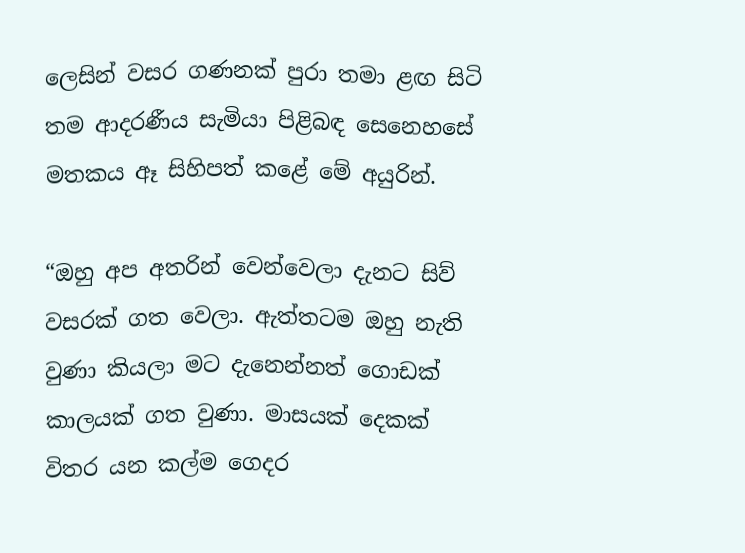ලෙසින් වසර ගණනක් පුරා තමා ළඟ සිටි තම ආදරණීය සැමියා පිළිබඳ සෙනෙහසේ මතකය ඈ සිහිපත් කළේ මේ අයුරින්.

“ඔහු අප අතරින් වෙන්වෙලා දැනට සිව් වසරක් ගත වෙලා. ඇත්තටම ඔහු නැති වුණා කියලා මට දැනෙන්නත් ගොඩක් කාලයක් ගත වුණා. මාසයක් දෙකක් විතර යන කල්ම ගෙදර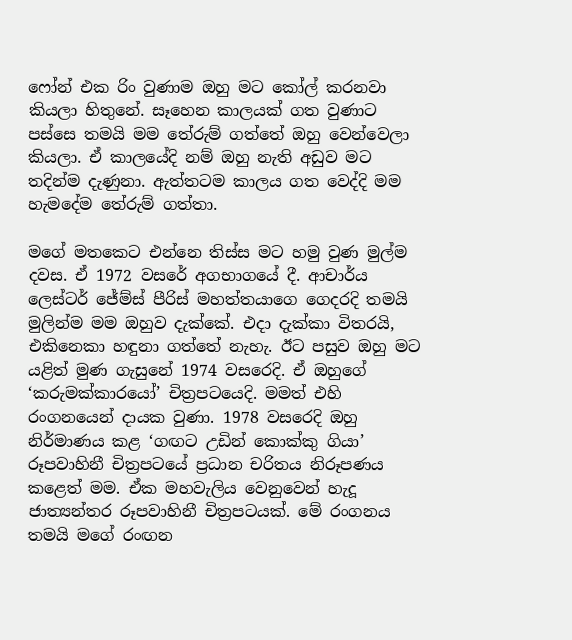ෆෝන් එක රිං වුණාම ඔහු මට කෝල් කරනවා කියලා හිතුනේ. සෑහෙන කාලයක් ගත වුණාට පස්සෙ තමයි මම තේරුම් ගත්තේ ඔහු වෙන්වෙලා කියලා. ඒ කාලයේදි නම් ඔහු නැති අඩුව මට තදින්ම දැණුනා. ඇත්තටම කාලය ගත වෙද්දි මම හැමදේම තේරුම් ගත්තා.

මගේ මතකෙට එන්නෙ තිස්ස මට හමු වුණ මුල්ම දවස. ඒ 1972 වසරේ අගභාගයේ දී. ආචාර්ය ලෙස්ටර් ජේම්ස් පීරිස් මහත්තයාගෙ ගෙදරදි තමයි මුලින්ම මම ඔහුව දැක්කේ. එදා දැක්කා විතරයි, එකිනෙකා හඳුනා ගත්තේ නැහැ. ඊට පසුව ඔහු මට යළිත් මුණ ගැසුනේ 1974 වසරෙදි. ඒ ඔහුගේ ‘කරුමක්කාරයෝ’ චිත්‍රපටයෙදි. මමත් එහි රංගනයෙන් දායක වුණා. 1978 වසරෙදි ඔහු නිර්මාණය කළ ‘ගඟට උඩින් කොක්කු ගියා’ රූපවාහිනී චිත්‍රපටයේ ප්‍රධාන චරිතය නිරූපණය කළෙත් මම. ඒක මහවැලිය වෙනුවෙන් හැදූ ජාත්‍යන්තර රූපවාහිනී චිත්‍රපටයක්. මේ රංගනය තමයි මගේ රංඟන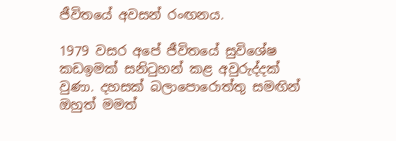ජීවිතයේ අවසන් රංඟනය.

1979 වසර අපේ ජීවිතයේ සුවිශේෂ කඩඉමක් සනිටුහන් කළ අවුරුද්දක් වුණා. දහසක් බලාපොරොත්තු සමඟින් ඔහුත් මමත්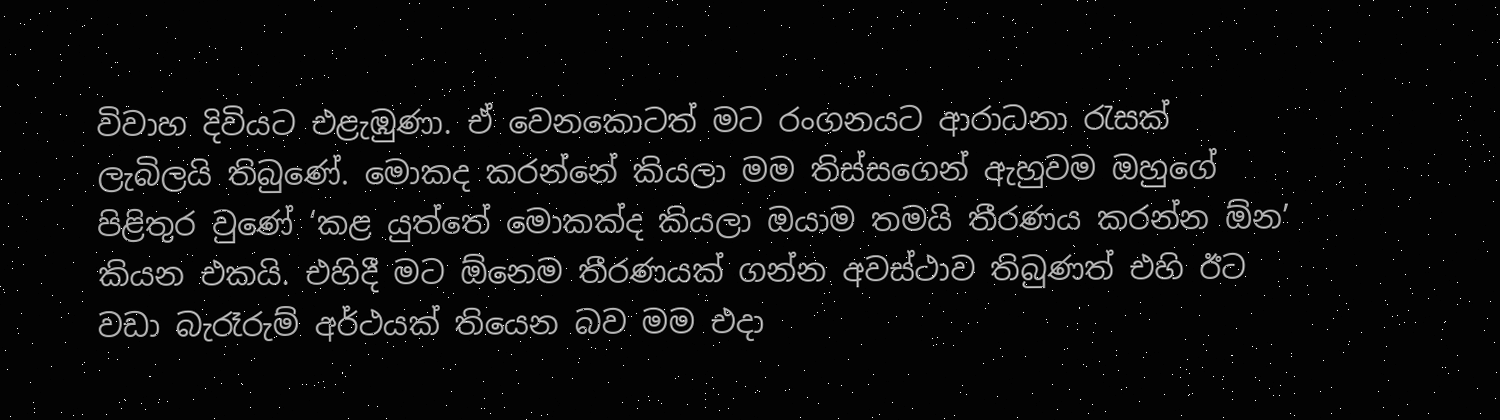විවාහ දිවියට එළැඹුණා. ඒ වෙනකොටත් මට රංගනයට ආරාධනා රැසක් ලැබිලයි තිබුණේ. මොකද කරන්නේ කියලා මම තිස්සගෙන් ඇහුවම ඔහුගේ පිළිතුර වුණේ ‘කළ යුත්තේ මොකක්ද කියලා ඔයාම තමයි තීරණය කරන්න ඕන’ කියන එකයි. එහිදී මට ඕනෙම තීරණයක් ගන්න අවස්ථාව තිබුණත් එහි ඊට වඩා බැරෑරුම් අර්ථයක් තියෙන බව මම එදා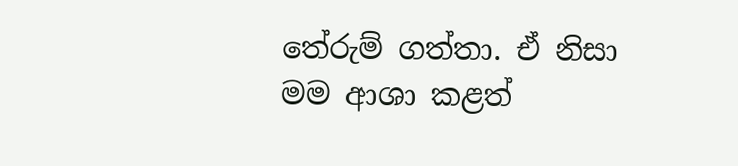තේරුම් ගත්තා. ඒ නිසා මම ආශා කළත්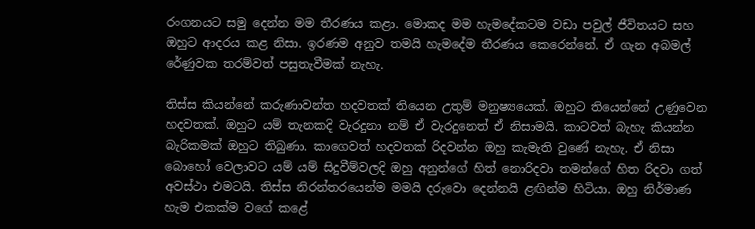රංගනයට සමු දෙන්න මම තීරණය කළා. මොකද මම හැමදේකටම වඩා පවුල් ජීවිතයට සහ ඔහුට ආදරය කළ නිසා. ඉරණම අනුව තමයි හැමදේම තීරණය කෙරෙන්නේ. ඒ ගැන අබමල් රේණුවක තරම්වත් පසුතැවීමක් නැහැ.

තිස්ස කියන්නේ කරුණාවන්ත හදවතක් තියෙන උතුම් මනුෂ්‍යයෙක්. ඔහුට තියෙන්නේ උණුවෙන හදවතක්. ඔහුට යම් තැනකදි වැරදුනා නම් ඒ වැරදුනෙත් ඒ නිසාමයි. කාටවත් බැහැ කියන්න බැරිකමක් ඔහුට තිබුණා. කාගෙවත් හදවතක් රිදවන්න ඔහු කැමැති වුණේ නැහැ. ඒ නිසා බොහෝ වෙලාවට යම් යම් සිදුවීම්වලදි ඔහු අනුන්ගේ හිත් නොරිදවා තමන්ගේ හිත රිදවා ගත් අවස්ථා එමටයි. තිස්ස නිරන්තරයෙන්ම මමයි දරුවො දෙන්නයි ළඟින්ම හිටියා. ඔහු නිර්මාණ හැම එකක්ම වගේ කළේ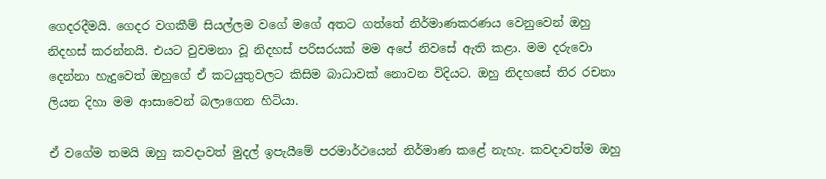ගෙදරදීමයි. ගෙදර වගකීම් සියල්ලම වගේ මගේ අතට ගත්තේ නිර්මාණකරණය වෙනුවෙන් ඔහු නිදහස් කරන්නයි. එයට වුවමනා වූ නිදහස් පරිසරයක් මම අපේ නිවසේ ඇති කළා. මම දරුවො දෙන්නා හැදුවෙත් ඔහුගේ ඒ කටයුතුවලට කිසිම බාධාවක් නොවන විදියට. ඔහු නිදහසේ තිර රචනා ලියන දිහා මම ආසාවෙන් බලාගෙන හිටියා.

ඒ වගේම තමයි ඔහු කවදාවත් මුදල් ඉපැයීමේ පරමාර්ථයෙන් නිර්මාණ කළේ නැහැ. කවදාවත්ම ඔහු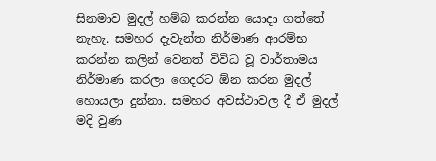සිනමාව මුදල් හම්බ කරන්න යොදා ගත්තේ නැහැ. සමහර දැවැන්ත නිර්මාණ ආරම්භ කරන්න කලින් වෙනත් විවිධ වූ වාර්තාමය නිර්මාණ කරලා ගෙදරට ඕන කරන මුදල් හොයලා දුන්නා. සමහර අවස්ථාවල දී ඒ මුදල් මදි වුණ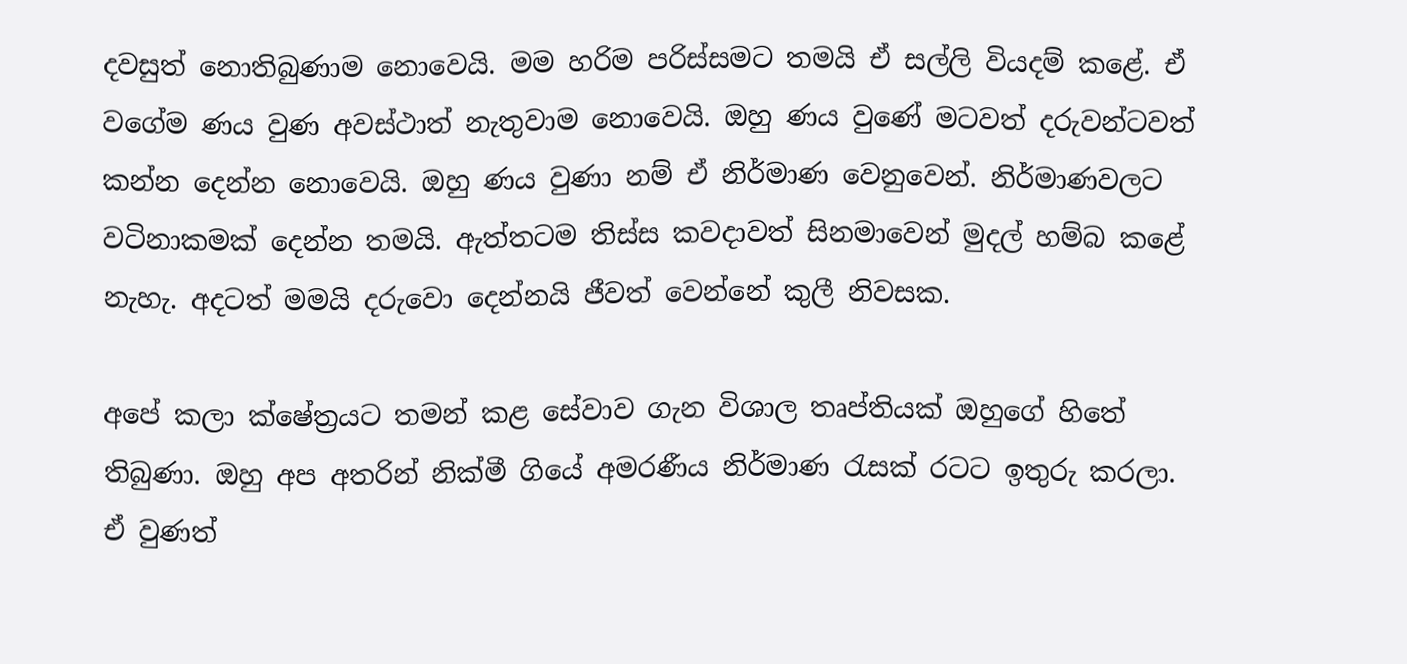දවසුත් නොතිබුණාම නොවෙයි. මම හරිම පරිස්සමට තමයි ඒ සල්ලි වියදම් කළේ. ඒ වගේම ණය වුණ අවස්ථාත් නැතුවාම නොවෙයි. ඔහු ණය වුණේ මටවත් දරුවන්ටවත් කන්න දෙන්න නොවෙයි. ඔහු ණය වුණා නම් ඒ නිර්මාණ වෙනුවෙන්. නිර්මාණවලට වටිනාකමක් දෙන්න තමයි. ඇත්තටම තිස්ස කවදාවත් සිනමාවෙන් මුදල් හම්බ කළේ නැහැ. අදටත් මමයි දරුවො දෙන්නයි ජීවත් වෙන්නේ කුලී නිවසක.

අපේ කලා ක්ෂේත්‍රයට තමන් කළ සේවාව ගැන විශාල තෘප්තියක් ඔහුගේ හිතේ තිබුණා. ඔහු අප අතරින් නික්මී ගියේ අමරණීය නිර්මාණ රැසක් රටට ඉතුරු කරලා. ඒ වුණත්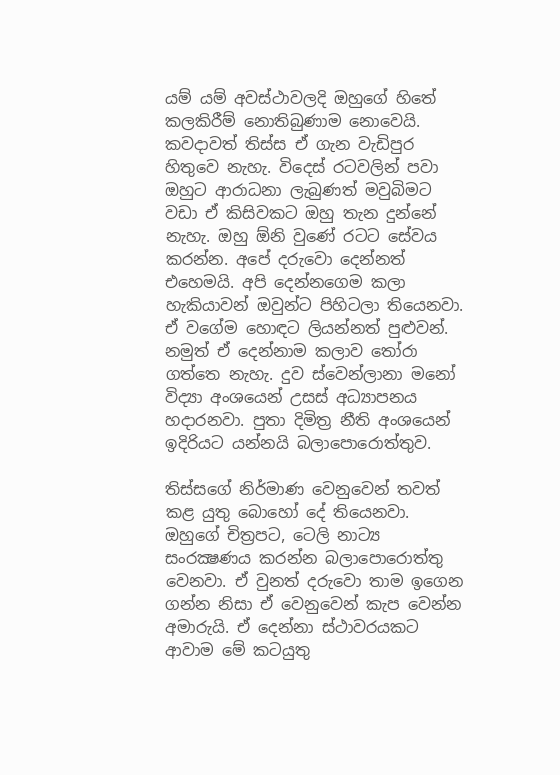යම් යම් අවස්ථාවලදි ඔහුගේ හිතේ කලකිරීම් නොතිබුණාම නොවෙයි. කවදාවත් තිස්ස ඒ ගැන වැඩිපුර හිතුවෙ නැහැ. විදෙස් රටවලින් පවා ඔහුට ආරාධනා ලැබුණත් මවුබිමට වඩා ඒ කිසිවකට ඔහු තැන දුන්නේ නැහැ. ඔහු ඕනි වුණේ රටට සේවය කරන්න. අපේ දරුවො දෙන්නත් එහෙමයි. අපි දෙන්නගෙම කලා හැකියාවන් ඔවුන්ට පිහිටලා තියෙනවා. ඒ වගේම හොඳට ලියන්නත් පුළුවන්. නමුත් ඒ දෙන්නාම කලාව තෝරා ගත්තෙ නැහැ. දුව ස්වෙන්ලානා මනෝ විද්‍යා අංශයෙන් උසස් අධ්‍යාපනය හදාරනවා. පුතා දිමිත්‍ර නීති අංශයෙන් ඉදිරියට යන්නයි බලාපොරොත්තුව.

තිස්සගේ නිර්මාණ වෙනුවෙන් තවත් කළ යුතු බොහෝ දේ තියෙනවා. ඔහුගේ චිත්‍රපට, ටෙලි නාට්‍ය සංරක්‍ෂණය කරන්න බලාපොරොත්තු වෙනවා. ඒ වුනත් දරුවො තාම ඉගෙන ගන්න නිසා ඒ වෙනුවෙන් කැප වෙන්න අමාරුයි. ඒ දෙන්නා ස්ථාවරයකට ආවාම මේ කටයුතු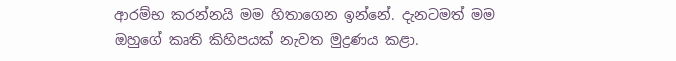ආරම්භ කරන්නයි මම හිතාගෙන ඉන්නේ. දැනටමත් මම ඔහුගේ කෘති කිහිපයක් නැවත මුද්‍රණය කළා.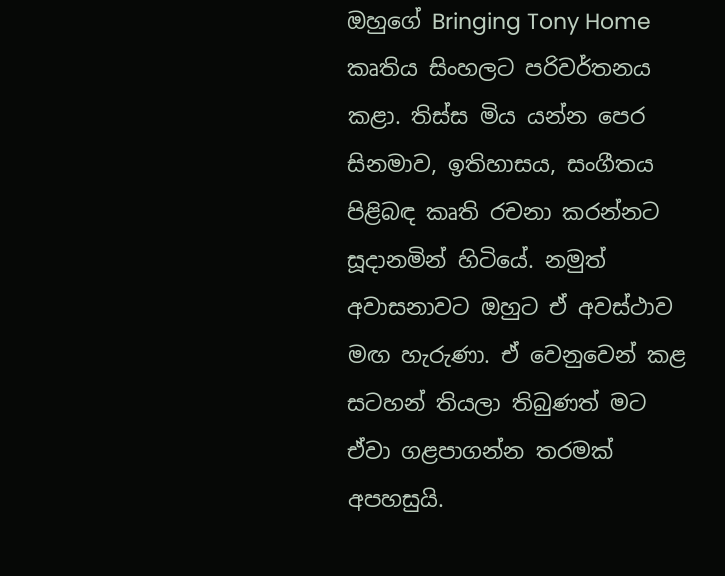ඔහුගේ Bringing Tony Home කෘතිය සිංහලට පරිවර්තනය කළා. තිස්ස මිය යන්න පෙර සිනමාව, ඉතිහාසය, සංගීතය පිළිබඳ කෘති රචනා කරන්නට සූදානමින් හිටියේ. නමුත් අවාසනාවට ඔහුට ඒ අවස්ථාව මඟ හැරුණා. ඒ වෙනුවෙන් කළ සටහන් තියලා තිබුණත් මට ඒවා ගළපාගන්න තරමක් අපහසුයි.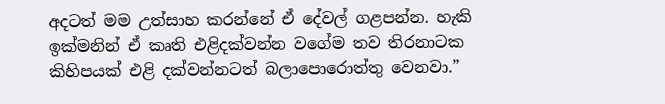අදටත් මම උත්සාහ කරන්නේ ඒ දේවල් ගළපන්න. හැකි ඉක්මනින් ඒ කෘති එළිදක්වන්න වගේම තව තිරනාටක කිහිපයක් එළි දක්වන්නටත් බලාපොරොත්තු වෙනවා.”